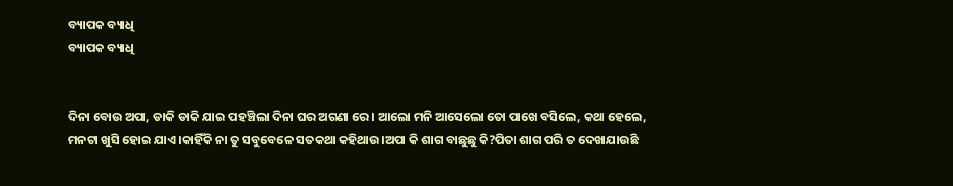ବ୍ୟାପକ ବ୍ୟାଧି
ବ୍ୟାପକ ବ୍ୟାଧି


ଦିନା ବୋଉ ଅପା, ଡାକି ଡାକି ଯାଇ ପହଞ୍ଚିଲା ଦିନା ଘର ଅଗଣା ରେ। ଆଲୋ ମନି ଆସେଲୋ ତୋ ପାଖେ ବସିଲେ, କଥା ହେଲେ, ମନଟା ଖୁସି ହୋଇ ଯାଏ।କାହିଁକି ନା ତୁ ସବୁବେଳେ ସତକଥା କହିଥାଉ।ଅପା କି ଶାଗ ବାଛୁଛୁ କି?ପିତା ଶାଗ ପରି ତ ଦେଖାଯାଉଛି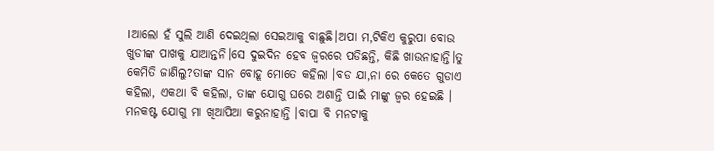।ଆଲୋ ହଁ ସୁଲି ଆଣି ଦେଇଥିଲା ସେଇଆକୁ ବାଛୁଛି।ଅପା ମ,ଟିକିଏ କୁରୁପା ବୋଉ ଖୁଡୀଙ୍କ ପାଖକୁ ଯାଆନ୍ତନି।ସେ ଦୁଇଦିନ ହେବ ଜ୍ଵରରେ ପଡିଛନ୍ତି, କିଛି ଖାଉନାହାନ୍ତି।ତୁ କେମିତି ଜାଣିଲୁ?ତାଙ୍କ ସାନ ବୋହୂ ମୋତେ କହିଲା ।ବଡ ଯା,ନା ରେ କେତେ ଗୁଡାଏ କହିଲା, ଏକଥା ବି କହିଲା, ତାଙ୍କ ଯୋଗୁ ଘରେ ଅଶାନ୍ତି ପାଇଁ ମାଙ୍କୁ ଜ୍ଵର ହେଇଛି । ମନକଷ୍ଟ ଯୋଗୁ ମା ଖିଆପିଆ କରୁନାହାନ୍ତି ।ବାପା ବି ମନଟାକୁ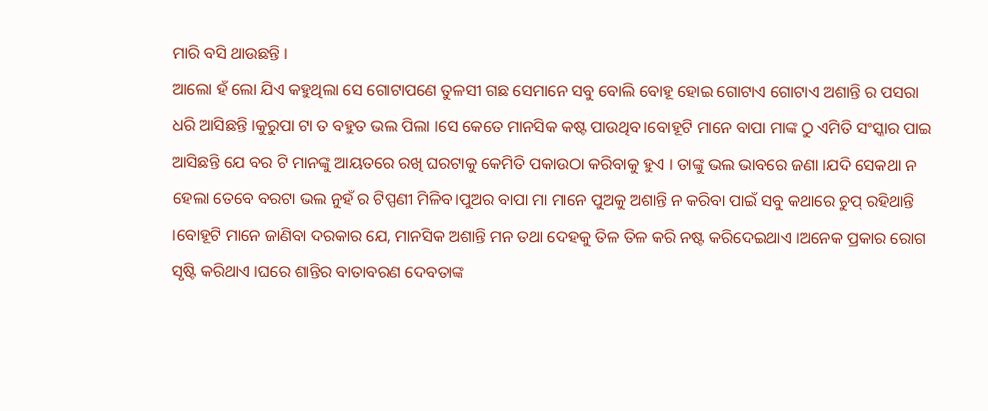ମାରି ବସି ଥାଉଛନ୍ତି ।
ଆଲୋ ହଁ ଲୋ ଯିଏ କହୁଥିଲା ସେ ଗୋଟାପଣେ ତୁଳସୀ ଗଛ ସେମାନେ ସବୁ ବୋଲି ବୋହୂ ହୋଇ ଗୋଟାଏ ଗୋଟାଏ ଅଶାନ୍ତି ର ପସରା ଧରି ଆସିଛନ୍ତି ।କୁରୁପା ଟା ତ ବହୁତ ଭଲ ପିଲା ।ସେ କେତେ ମାନସିକ କଷ୍ଟ ପାଉଥିବ।ବୋହୂଟି ମାନେ ବାପା ମାଙ୍କ ଠୁ ଏମିତି ସଂସ୍କାର ପାଇ ଆସିଛନ୍ତି ଯେ ବର ଟି ମାନଙ୍କୁ ଆୟତରେ ରଖି ଘରଟାକୁ କେମିତି ପକାଉଠା କରିବାକୁ ହୁଏ । ତାଙ୍କୁ ଭଲ ଭାବରେ ଜଣା ।ଯଦି ସେକଥା ନ ହେଲା ତେବେ ବରଟା ଭଲ ନୁହଁ ର ଟିପ୍ପଣୀ ମିଳିବ।ପୁଅର ବାପା ମା ମାନେ ପୁଅକୁ ଅଶାନ୍ତି ନ କରିବା ପାଇଁ ସବୁ କଥାରେ ଚୁପ୍ ରହିଥାନ୍ତି ।ବୋହୂଟି ମାନେ ଜାଣିବା ଦରକାର ଯେ, ମାନସିକ ଅଶାନ୍ତି ମନ ତଥା ଦେହକୁ ତିଳ ତିଳ କରି ନଷ୍ଟ କରିଦେଇଥାଏ ।ଅନେକ ପ୍ରକାର ରୋଗ ସୃଷ୍ଟି କରିଥାଏ ।ଘରେ ଶାନ୍ତିର ବାତାବରଣ ଦେବତାଙ୍କ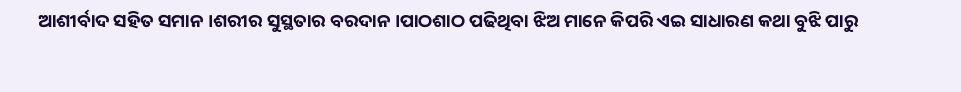ଆଶୀର୍ବାଦ ସହିତ ସମାନ ।ଶରୀର ସୁସ୍ଥତାର ବରଦାନ ।ପାଠଶାଠ ପଢିଥିବା ଝିଅ ମାନେ କିପରି ଏଇ ସାଧାରଣ କଥା ବୁଝି ପାରୁ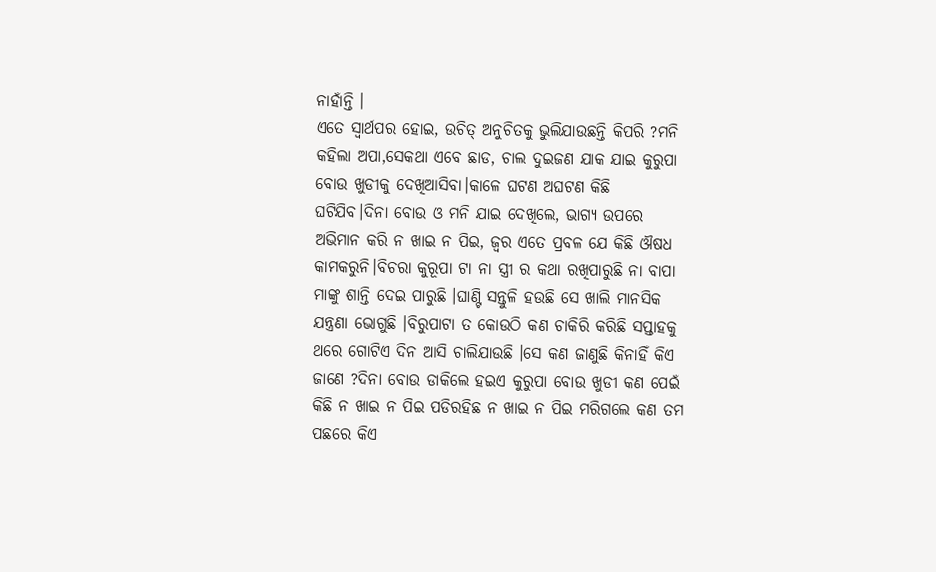ନାହାଁନ୍ତି ।
ଏତେ ସ୍ୱାର୍ଥପର ହୋଇ, ଉଚିତ୍ ଅନୁଚିତକୁ ଭୁଲିଯାଉଛନ୍ତି କିପରି ?ମନି କହିଲା ଅପା,ସେକଥା ଏବେ ଛାଡ, ଚାଲ ଦୁଇଜଣ ଯାକ ଯାଇ କୁରୁପା ବୋଉ ଖୁଡୀକୁ ଦେଖିଆସିବା।କାଳେ ଘଟଣ ଅଘଟଣ କିଛି ଘଟିଯିବ।ଦିନା ବୋଉ ଓ ମନି ଯାଇ ଦେଖିଲେ, ଭାଗ୍ୟ ଉପରେ ଅଭିମାନ କରି ନ ଖାଇ ନ ପିଇ, ଜ୍ଵର ଏତେ ପ୍ରବଳ ଯେ କିଛି ଔଷଧ କାମକରୁନି।ବିଚରା କୁରୂପା ଟା ନା ସ୍ତ୍ରୀ ର କଥା ରଖିପାରୁଛି ନା ବାପା ମାଙ୍କୁ ଶାନ୍ତି ଦେଇ ପାରୁଛି ।ଘାଣ୍ଟି ସନ୍ତୁଳି ହଉଛି ସେ ଖାଲି ମାନସିକ ଯନ୍ତ୍ରଣା ଭୋଗୁଛି ।ବିରୁପାଟା ତ କୋଉଠି କଣ ଚାକିରି କରିଛି ସପ୍ତାହକୁ ଥରେ ଗୋଟିଏ ଦିନ ଆସି ଚାଲିଯାଉଛି ।ସେ କଣ ଜାଣୁଛି କିନାହିଁ କିଏ ଜାଣେ ?ଦିନା ବୋଉ ଡାକିଲେ ହଇଏ କୁରୁପା ବୋଉ ଖୁଡୀ କଣ ପେଇଁ କିଛି ନ ଖାଇ ନ ପିଇ ପଡିରହିଛ ନ ଖାଇ ନ ପିଇ ମରିଗଲେ କଣ ତମ ପଛରେ କିଏ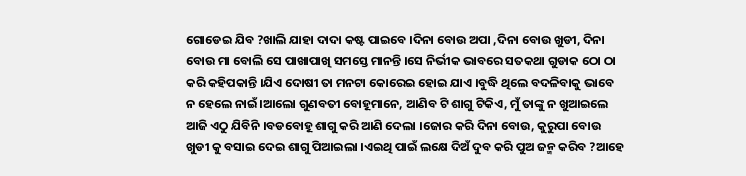ଗୋଡେଇ ଯିବ ?ଖାଲି ଯାହା ଦାଦା କଷ୍ଟ ପାଇବେ ।ଦିନା ବୋଉ ଅପା ,ଦିନା ବୋଉ ଖୁଡୀ, ଦିନା ବୋଉ ମା ବୋଲି ସେ ପାଖାପାଖି ସମସ୍ତେ ମାନନ୍ତି ।ସେ ନିର୍ଭୀକ ଭାବରେ ସତକଥା ଗୁଡାକ ଠୋ ଠା କରି କହିପକାନ୍ତି ।ଯିଏ ଦୋଷୀ ତା ମନଟା କୋରେଇ ହୋଇ ଯାଏ ।ବୁଦ୍ଧି ଥିଲେ ବଦଳିବାକୁ ଭାବେ ନ ହେଲେ ନାଇଁ।ଆଲୋ ଗୁଣବତୀ ବୋହୂମାନେ, ଆଣିବ ଟି ଶାଗୁ ଟିକିଏ, ମୁଁ ତାଙ୍କୁ ନ ଖୁଆଇଲେ ଆଜି ଏଠୁ ଯିବିନି ।ବଡବୋହୂ ଶାଗୁ କରି ଆଣି ଦେଲା ।ଜୋର କରି ଦିନା ବୋଉ, କୁରୁପା ବୋଉ ଖୁଡୀ କୁ ବସାଇ ଦେଇ ଶାଗୁ ପିଆଇଲା ।ଏଇଥି ପାଇଁ ଲକ୍ଷେ ଦିଅଁ ଦୁବ କରି ପୁଅ ଜନ୍ମ କରିବ ?ଆହେ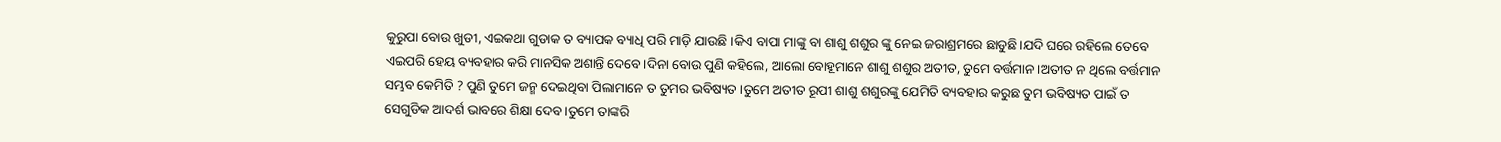କୁରୁପା ବୋଉ ଖୁଡୀ, ଏଇକଥା ଗୁଡାକ ତ ବ୍ୟାପକ ବ୍ୟାଧି ପରି ମାଡ଼ି ଯାଉଛି ।କିଏ ବାପା ମାଙ୍କୁ ବା ଶାଶୁ ଶଶୁର ଙ୍କୁ ନେଇ ଜରାଶ୍ରମରେ ଛାଡୁଛି।ଯଦି ଘରେ ରହିଲେ ତେବେ ଏଇପରି ହେୟ ବ୍ୟବହାର କରି ମାନସିକ ଅଶାନ୍ତି ଦେବେ।ଦିନା ବୋଉ ପୁଣି କହିଲେ, ଆଲୋ ବୋହୂମାନେ ଶାଶୁ ଶଶୁର ଅତୀତ, ତୁମେ ବର୍ତ୍ତମାନ ।ଅତୀତ ନ ଥିଲେ ବର୍ତ୍ତମାନ ସମ୍ଭବ କେମିତି ? ପୁଣି ତୁମେ ଜନ୍ମ ଦେଇଥିବା ପିଲାମାନେ ତ ତୁମର ଭବିଷ୍ୟତ ।ତୁମେ ଅତୀତ ରୂପୀ ଶାଶୁ ଶଶୁରଙ୍କୁ ଯେମିତି ବ୍ୟବହାର କରୁଛ ତୁମ ଭବିଷ୍ୟତ ପାଇଁ ତ ସେଗୁଡିକ ଆଦର୍ଶ ଭାବରେ ଶିକ୍ଷା ଦେବ।ତୁମେ ତାଙ୍କରି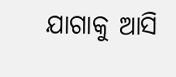ଯାଗାକୁ ଆସି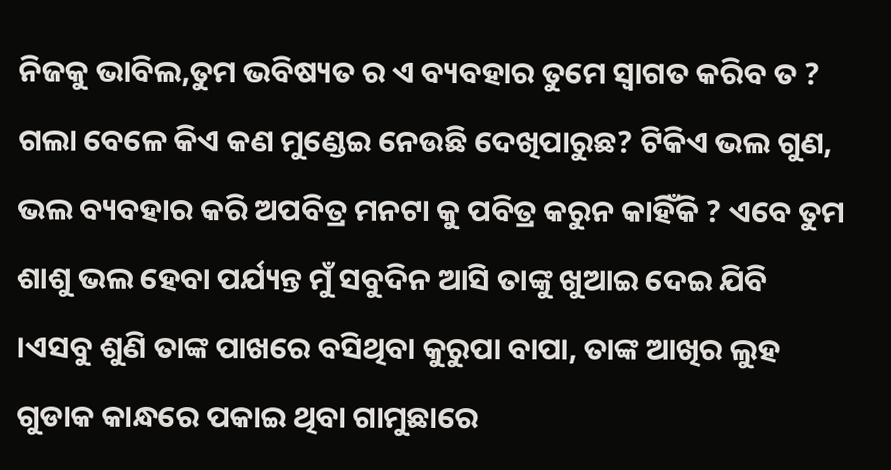ନିଜକୁ ଭାବିଲ,ତୁମ ଭବିଷ୍ୟତ ର ଏ ବ୍ୟବହାର ତୁମେ ସ୍ଵାଗତ କରିବ ତ ? ଗଲା ବେଳେ କିଏ କଣ ମୁଣ୍ଡେଇ ନେଉଛି ଦେଖିପାରୁଛ? ଟିକିଏ ଭଲ ଗୁଣ, ଭଲ ବ୍ୟବହାର କରି ଅପବିତ୍ର ମନଟା କୁ ପବିତ୍ର କରୁନ କାହିଁକି ? ଏବେ ତୁମ ଶାଶୁ ଭଲ ହେବା ପର୍ଯ୍ୟନ୍ତ ମୁଁ ସବୁଦିନ ଆସି ତାଙ୍କୁ ଖୁଆଇ ଦେଇ ଯିବି ।ଏସବୁ ଶୁଣି ତାଙ୍କ ପାଖରେ ବସିଥିବା କୁରୁପା ବାପା, ତାଙ୍କ ଆଖିର ଲୁହ ଗୁଡାକ କାନ୍ଧରେ ପକାଇ ଥିବା ଗାମୁଛାରେ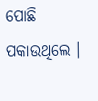ପୋଛି ପକାଉଥିଲେ ।